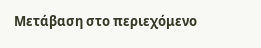Μετάβαση στο περιεχόμενο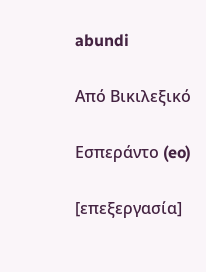abundi

Από Βικιλεξικό

Εσπεράντο (eo)

[επεξεργασία]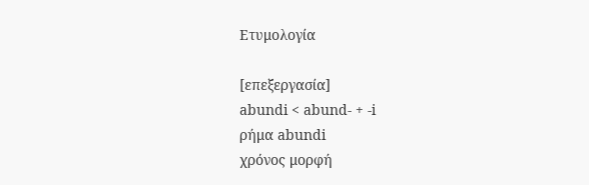Ετυμολογία

[επεξεργασία]
abundi < abund- + -i
ρήμα abundi
χρόνος μορφή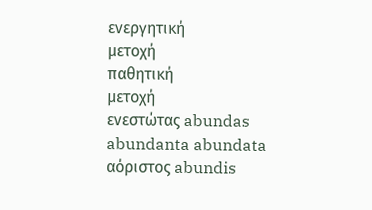ενεργητική
μετοχή
παθητική
μετοχή
ενεστώτας abundas abundanta abundata
αόριστος abundis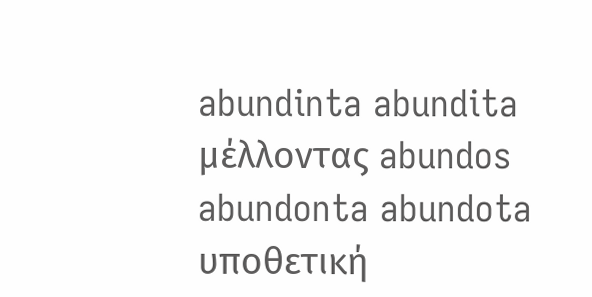abundinta abundita
μέλλοντας abundos abundonta abundota
υποθετική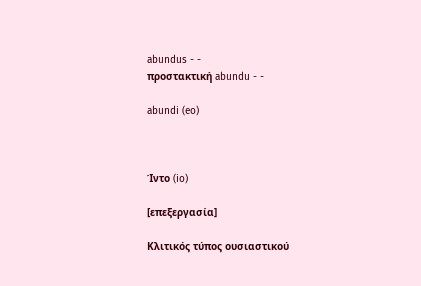abundus - -
προστακτική abundu - -

abundi (eo)



Ίντο (io)

[επεξεργασία]

Κλιτικός τύπος ουσιαστικού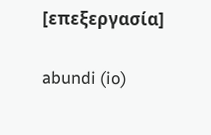[επεξεργασία]

abundi (io)